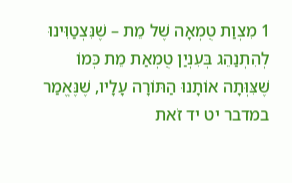1 מִצְוַת טֻמְאָה שֶׁל מֵת – שֶׁנִּצְטַוִּינוּ לְהִתְנַהֵג בְּעִנְיַן טֻמְאַת מֵת כְּמוֹ שֶׁצִּוְּתָה אוֹתָנוּ הַתּוֹרָה עָלָיו, שֶׁנֶּאֱמַר במדבר יט יד זֹאת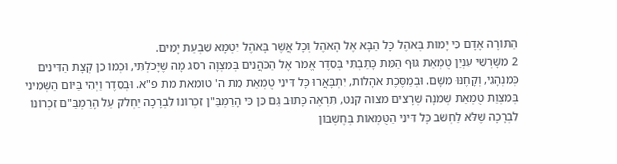הַתּוֹרָה אָדָם כִּי יָמוּת בְּאֹהֶל כָּל הַבָּא אֶל הָאֹהֶל וְכָל אֲשֶׁר בָּאֹהֶל יִטְמָא שִׁבְעַת יָמִים.
2 מִשָּׁרְשֵׁי עִנְיַן טֻמְאַת גּוּף הַמֵּת כָּתַבְתִּי בְּסֵדֶר אֱמֹר אֶל הַכֹּהֲנִים בְּמִצְוָה רסג מָה שֶׁיָּכֹלְתִּי, וּכְמוֹ כֵן קְצָת הַדִּינִים כְּמִנְהָגִי, וְקָחֶנּוּ מִשָּׁם. וּבְמַסֶּכֶת אֹהָלוֹת, יִתְבָּאֲרוּ כָּל דִּינֵי טֻמְאַת מֵת ה' טומאת מת פ"א. וּבְסֵדֶר וַיְהִי בַּיּוֹם הַשְּׁמִינִי בְּמִצְוַת טֻמְאַת שְׁמֹנָה שְׁרָצִים מצוה קנט, תִּרְאֶה כָּתוּב גַּם כֵּן כִּי הָרַמְבַּ"ן זִכְרוֹנוֹ לִבְרָכָה יַחְלֹק עַל הָרַמְבַּ"ם זִכְרוֹנוֹ לִבְרָכָה שֶׁלֹּא לַחְשֹׁב כָּל דִּינֵי הַטֻּמְאוֹת בְּחֶשְׁבּוֹן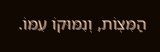הַמִּצְוֹת, וְנִמּוּקוֹ עִמּוֹ.